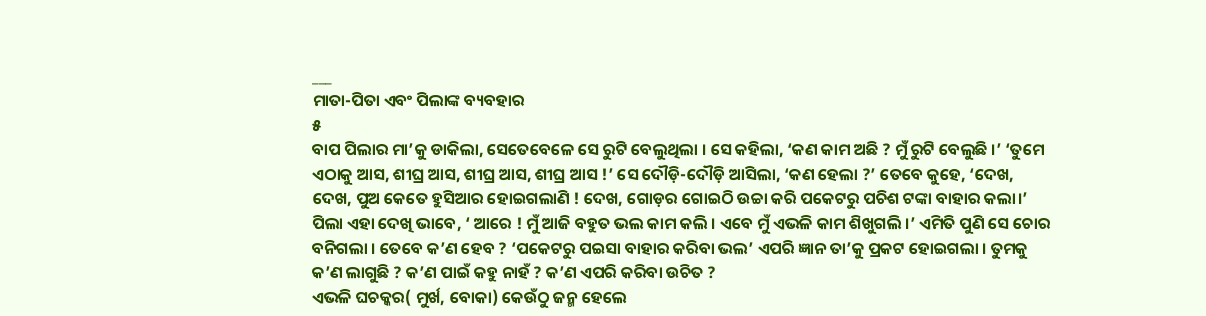___
ମାତା-ପିତା ଏବଂ ପିଲାଙ୍କ ବ୍ୟବହାର
୫
ବାପ ପିଲାର ମା’କୁ ଡାକିଲା, ସେତେବେଳେ ସେ ରୁଟି ବେଲୁଥିଲା । ସେ କହିଲା, ‘କଣ କାମ ଅଛି ? ମୁଁ ରୁଟି ବେଲୁଛି ।’ ‘ତୁମେ ଏଠାକୁ ଆସ, ଶୀଘ୍ର ଆସ, ଶୀଘ୍ର ଆସ, ଶୀଘ୍ର ଆସ !’ ସେ ଦୌଡ଼ି-ଦୌଡ଼ି ଆସିଲା, ‘କଣ ହେଲା ?’ ତେବେ କୁହେ, ‘ଦେଖ, ଦେଖ, ପୁଅ କେତେ ହୁସିଆର ହୋଇଗଲାଣି ! ଦେଖ, ଗୋଡ଼ର ଗୋଇଠି ଉଚ୍ଚା କରି ପକେଟରୁ ପଚିଶ ଟଙ୍କା ବାହାର କଲା।’ ପିଲା ଏହା ଦେଖି ଭାବେ, ‘ ଆରେ ! ମୁଁ ଆଜି ବହୁତ ଭଲ କାମ କଲି । ଏବେ ମୁଁ ଏଭଳି କାମ ଶିଖୁଗଲି ।’ ଏମିତି ପୁଣି ସେ ଚୋର ବନିଗଲା । ତେବେ କ’ଣ ହେବ ? ‘ପକେଟରୁ ପଇସା ବାହାର କରିବା ଭଲ’ ଏପରି ଜ୍ଞାନ ତା’କୁ ପ୍ରକଟ ହୋଇଗଲା । ତୁମକୁ କ’ଣ ଲାଗୁଛି ? କ’ଣ ପାଇଁ କହୁ ନାହଁ ? କ’ଣ ଏପରି କରିବା ଉଚିତ ?
ଏଭଳି ଘଚକ୍କର( ମୁର୍ଖ, ବୋକା) କେଉଁଠୁ ଜନ୍ମ ହେଲେ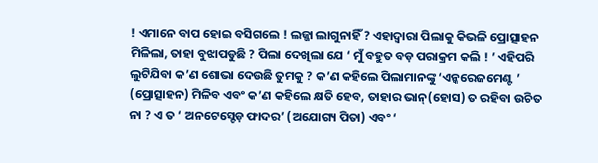! ଏମାନେ ବାପ ହୋଇ ବସିଗଲେ ! ଲଜ୍ଜା ଲାଗୁନାହିଁ ? ଏହାଦ୍ଵାରା ପିଲାକୁ କିଭଳି ପ୍ରୋତ୍ସାହନ ମିଳିଲା, ତାହା ବୁଝାପଡୁଛି ? ପିଲା ଦେଖିଲା ଯେ ‘ ମୁଁ ବହୁତ ବଡ଼ ପରାକ୍ରମ କଲି ! ’ ଏହିପରି ଲୁଟିଯିବା କ’ଣ ଶୋଭା ଦେଉଛି ତୁମକୁ ? କ’ଣ କହିଲେ ପିଲାମାନଙ୍କୁ ‘ଏନ୍କରେଜମେଣ୍ଟ ’ (ପ୍ରୋତ୍ସାହନ) ମିଳିବ ଏବଂ କ’ଣ କହିଲେ କ୍ଷତି ହେବ, ତାହାର ଭାନ୍(ହୋସ) ତ ରହିବା ଉଚିତ ନା ? ଏ ତ ‘ ଅନଟେସ୍ଟେଡ଼ ଫାଦର’ (ଅଯୋଗ୍ୟ ପିତା) ଏବଂ ‘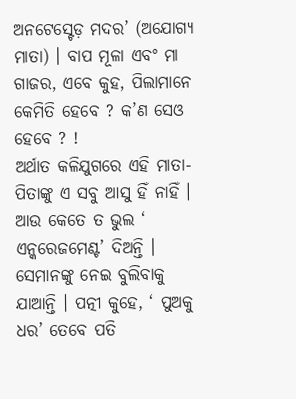ଅନଟେସ୍ଟେଡ଼ ମଦର’ (ଅଯୋଗ୍ୟ ମାତା) । ବାପ ମୂଳା ଏବଂ ମା ଗାଜର, ଏବେ କୁହ, ପିଲାମାନେ କେମିତି ହେବେ ? କ’ଣ ସେଓ ହେବେ ? !
ଅର୍ଥାତ କଳିଯୁଗରେ ଏହି ମାତା-ପିତାଙ୍କୁ ଏ ସବୁ ଆସୁ ହିଁ ନାହିଁ । ଆଉ କେତେ ତ ଭୁଲ ‘ ଏନ୍କରେଜମେଣ୍ଟ’ ଦିଅନ୍ତି । ସେମାନଙ୍କୁ ନେଇ ବୁଲିବାକୁ ଯାଆନ୍ତି । ପତ୍ନୀ କୁହେ, ‘ ପୁଅକୁ ଧର’ ତେବେ ପତି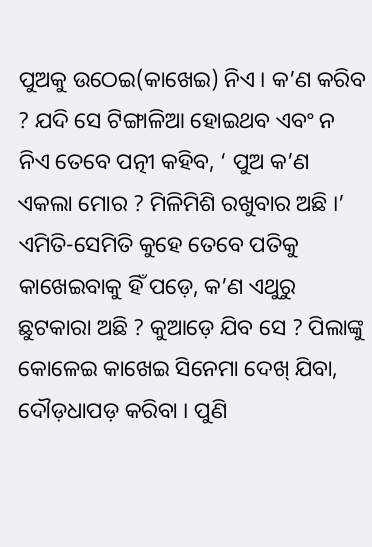ପୁଅକୁ ଉଠେଇ(କାଖେଇ) ନିଏ । କ’ଣ କରିବ ? ଯଦି ସେ ଟିଙ୍ଗାଳିଆ ହୋଇଥବ ଏବଂ ନ ନିଏ ତେବେ ପତ୍ନୀ କହିବ, ‘ ପୁଅ କ’ଣ ଏକଲା ମୋର ? ମିଳିମିଶି ରଖୁବାର ଅଛି ।’ ଏମିତି-ସେମିତି କୁହେ ତେବେ ପତିକୁ କାଖେଇବାକୁ ହିଁ ପଡ଼େ, କ’ଣ ଏଥୁରୁ ଛୁଟକାରା ଅଛି ? କୁଆଡ଼େ ଯିବ ସେ ? ପିଲାଙ୍କୁ କୋଳେଇ କାଖେଇ ସିନେମା ଦେଖ୍ ଯିବା, ଦୌଡ଼ଧାପଡ଼ କରିବା । ପୁଣି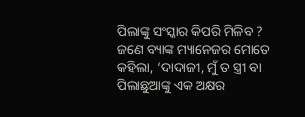ପିଲାଙ୍କୁ ସଂସ୍କାର କିପରି ମିଳିବ ?
ଜଣେ ବ୍ୟାଙ୍କ ମ୍ୟାନେଜର ମୋତେ କହିଲା, ‘ଦାଦାଜୀ, ମୁଁ ତ ସ୍ତ୍ରୀ ବା ପିଲାଛୁଆଙ୍କୁ ଏକ ଅକ୍ଷର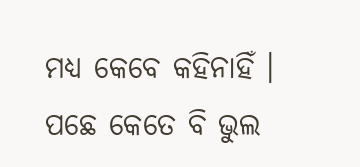ମଧ୍ୟ କେବେ କହିନାହିଁ । ପଛେ କେତେ ବି ଭୁଲ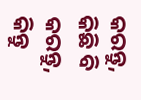କରନ୍ତୁ, କିଛି ବି କରନ୍ତୁ, କିନ୍ତୁ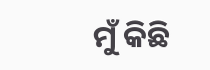ମୁଁ କିଛି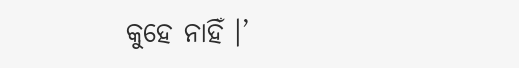କୁହେ ନାହିଁ ।’